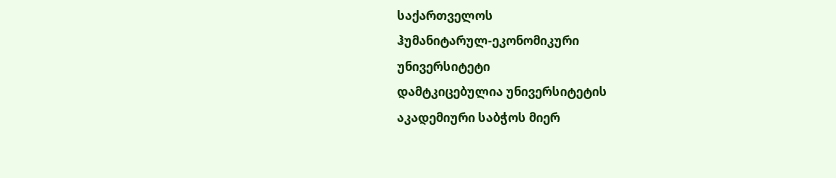საქართველოს
ჰუმანიტარულ-ეკონომიკური
უნივერსიტეტი
დამტკიცებულია უნივერსიტეტის
აკადემიური საბჭოს მიერ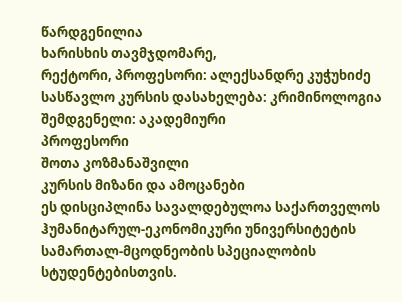წარდგენილია
ხარისხის თავმჯდომარე,
რექტორი, პროფესორი: ალექსანდრე კუჭუხიძე
სასწავლო კურსის დასახელება: კრიმინოლოგია
შემდგენელი: აკადემიური
პროფესორი
შოთა კოზმანაშვილი
კურსის მიზანი და ამოცანები
ეს დისციპლინა სავალდებულოა საქართველოს ჰუმანიტარულ-ეკონომიკური უნივერსიტეტის სამართალ-მცოდნეობის სპეციალობის სტუდენტებისთვის.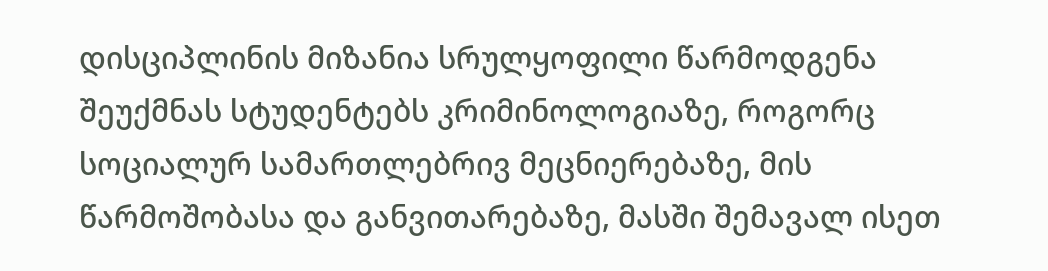დისციპლინის მიზანია სრულყოფილი წარმოდგენა შეუქმნას სტუდენტებს კრიმინოლოგიაზე, როგორც სოციალურ სამართლებრივ მეცნიერებაზე, მის წარმოშობასა და განვითარებაზე, მასში შემავალ ისეთ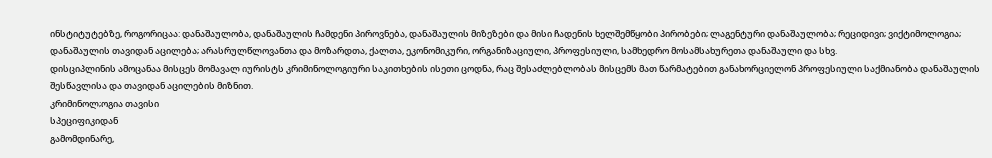ინსტიტუტებზე, როგორიცაა: დანაშაულობა, დანაშაულის ჩამდენი პიროვნება, დანაშაულის მიზეზები და მისი ჩადენის ხელშემწყობი პირობები; ლაგენტური დანაშაულობა; რეციდივი; ვიქტიმოლოგია; დანაშაულის თავიდან აცილება; არასრულწლოვანთა და მოზარდთა, ქალთა, ეკონომიკური, ორგანიზაციული, პროფესიული, სამხედრო მოსამსახურეთა დანაშაული და სხვ.
დისციპლინის ამოცანაა მისცეს მომავალ იურისტს კრიმინოლოგიური საკითხების ისეთი ცოდნა, რაც შესაძლებლობას მისცემს მათ წარმატებით განახორციელონ პროფესიული საქმიანობა დანაშაულის შესწავლისა და თავიდან აცილების მიზნით.
კრიმინოლ;ოგია თავისი
სპეციფიკიდან
გამომდინარე,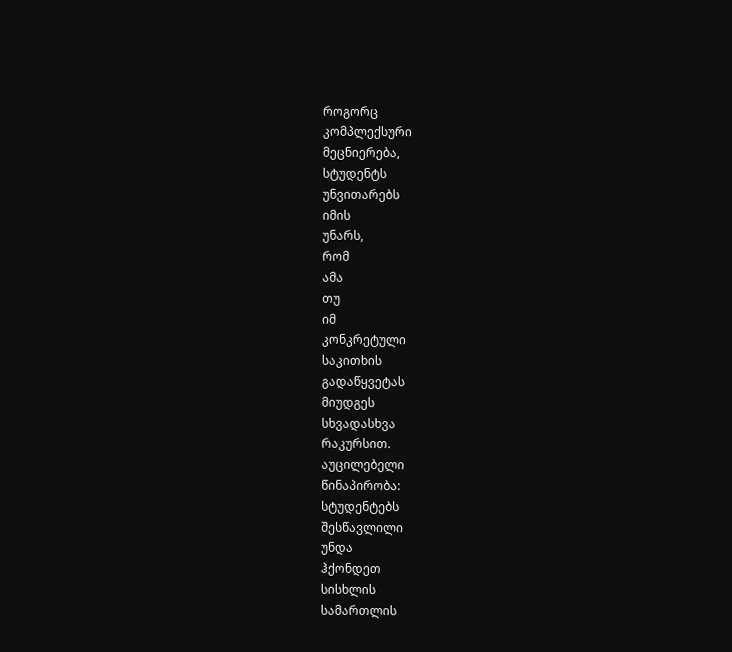როგორც
კომპლექსური
მეცნიერება,
სტუდენტს
უნვითარებს
იმის
უნარს,
რომ
ამა
თუ
იმ
კონკრეტული
საკითხის
გადაწყვეტას
მიუდგეს
სხვადასხვა
რაკურსით.
აუცილებელი
წინაპირობა:
სტუდენტებს
შესწავლილი
უნდა
ჰქონდეთ
სისხლის
სამართლის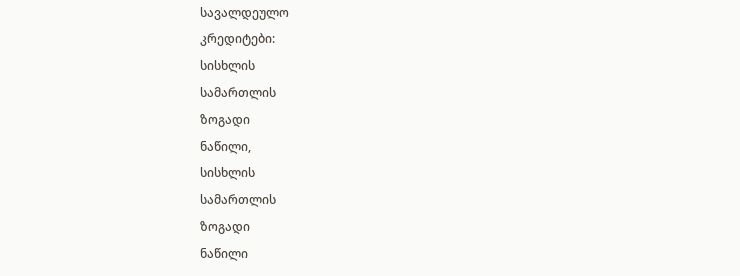სავალდეულო
კრედიტები:
სისხლის
სამართლის
ზოგადი
ნაწილი,
სისხლის
სამართლის
ზოგადი
ნაწილი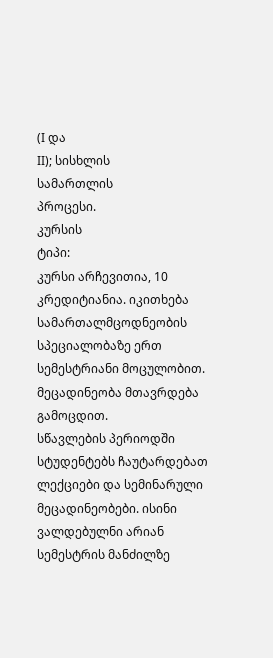(I და
II); სისხლის
სამართლის
პროცესი.
კურსის
ტიპი:
კურსი არჩევითია, 10 კრედიტიანია. იკითხება სამართალმცოდნეობის სპეციალობაზე ერთ სემესტრიანი მოცულობით. მეცადინეობა მთავრდება გამოცდით.
სწავლების პერიოდში სტუდენტებს ჩაუტარდებათ ლექციები და სემინარული მეცადინეობები. ისინი ვალდებულნი არიან სემესტრის მანძილზე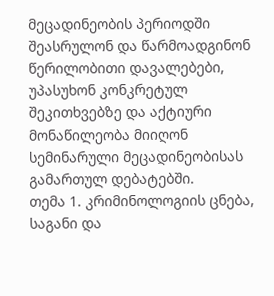მეცადინეობის პერიოდში შეასრულონ და წარმოადგინონ წერილობითი დავალებები, უპასუხონ კონკრეტულ შეკითხვებზე და აქტიური მონაწილეობა მიიღონ სემინარული მეცადინეობისას გამართულ დებატებში.
თემა 1. კრიმინოლოგიის ცნება, საგანი და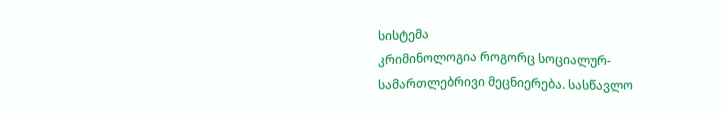სისტემა
კრიმინოლოგია როგორც სოციალურ-სამართლებრივი მეცნიერება. სასწავლო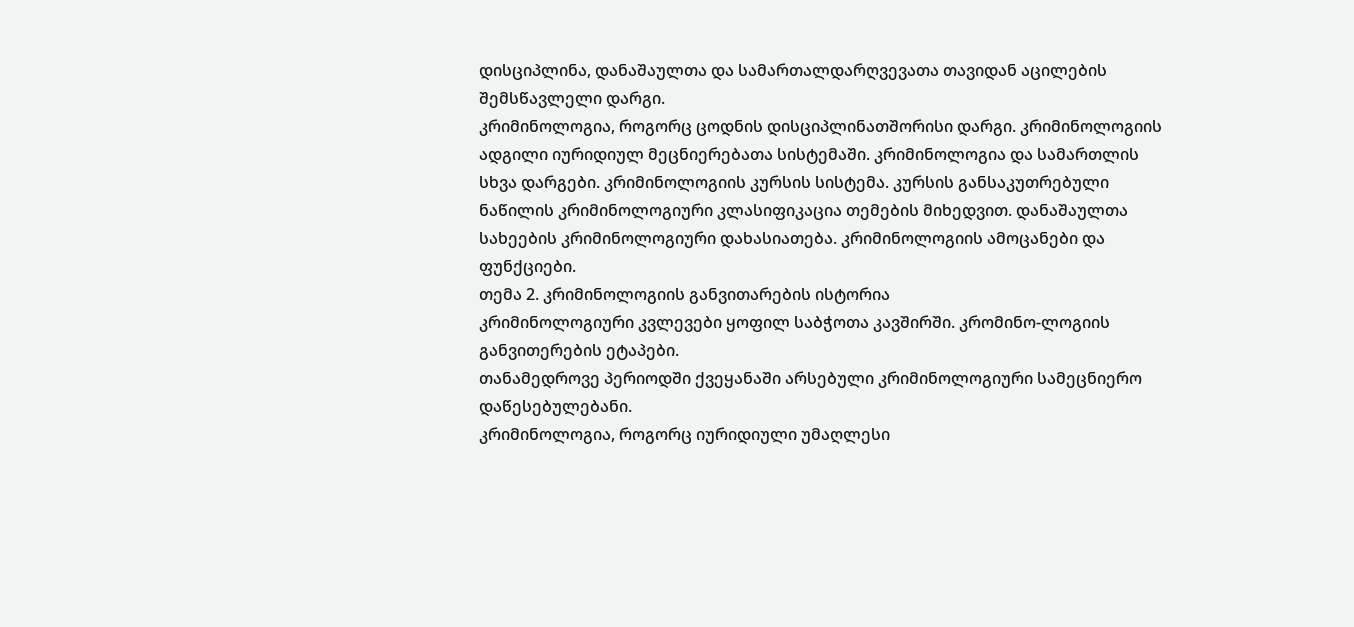დისციპლინა, დანაშაულთა და სამართალდარღვევათა თავიდან აცილების შემსწავლელი დარგი.
კრიმინოლოგია, როგორც ცოდნის დისციპლინათშორისი დარგი. კრიმინოლოგიის ადგილი იურიდიულ მეცნიერებათა სისტემაში. კრიმინოლოგია და სამართლის სხვა დარგები. კრიმინოლოგიის კურსის სისტემა. კურსის განსაკუთრებული ნაწილის კრიმინოლოგიური კლასიფიკაცია თემების მიხედვით. დანაშაულთა სახეების კრიმინოლოგიური დახასიათება. კრიმინოლოგიის ამოცანები და ფუნქციები.
თემა 2. კრიმინოლოგიის განვითარების ისტორია
კრიმინოლოგიური კვლევები ყოფილ საბჭოთა კავშირში. კრომინო-ლოგიის განვითერების ეტაპები.
თანამედროვე პერიოდში ქვეყანაში არსებული კრიმინოლოგიური სამეცნიერო დაწესებულებანი.
კრიმინოლოგია, როგორც იურიდიული უმაღლესი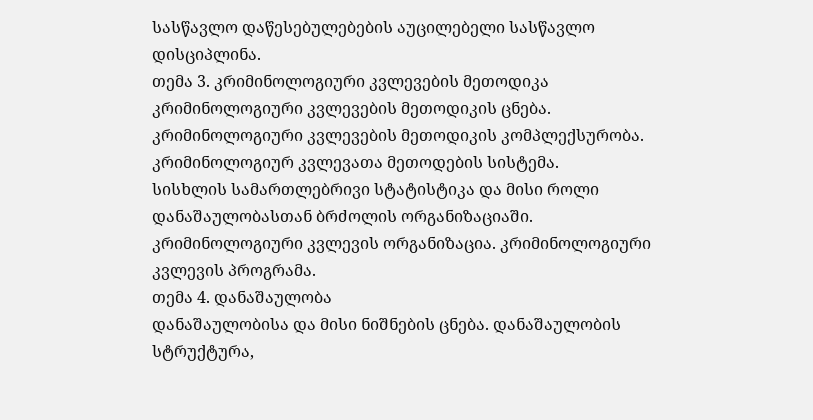სასწავლო დაწესებულებების აუცილებელი სასწავლო დისციპლინა.
თემა 3. კრიმინოლოგიური კვლევების მეთოდიკა
კრიმინოლოგიური კვლევების მეთოდიკის ცნება. კრიმინოლოგიური კვლევების მეთოდიკის კომპლექსურობა.
კრიმინოლოგიურ კვლევათა მეთოდების სისტემა.
სისხლის სამართლებრივი სტატისტიკა და მისი როლი დანაშაულობასთან ბრძოლის ორგანიზაციაში.
კრიმინოლოგიური კვლევის ორგანიზაცია. კრიმინოლოგიური კვლევის პროგრამა.
თემა 4. დანაშაულობა
დანაშაულობისა და მისი ნიშნების ცნება. დანაშაულობის სტრუქტურა,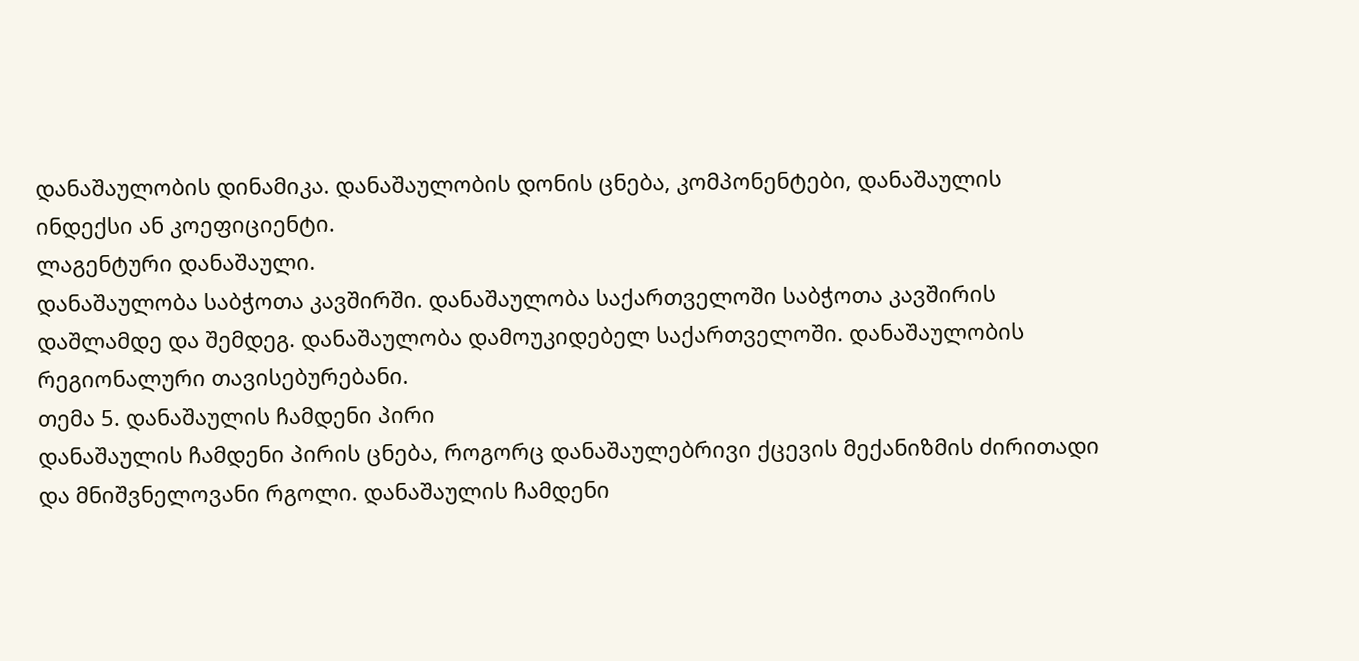დანაშაულობის დინამიკა. დანაშაულობის დონის ცნება, კომპონენტები, დანაშაულის ინდექსი ან კოეფიციენტი.
ლაგენტური დანაშაული.
დანაშაულობა საბჭოთა კავშირში. დანაშაულობა საქართველოში საბჭოთა კავშირის დაშლამდე და შემდეგ. დანაშაულობა დამოუკიდებელ საქართველოში. დანაშაულობის რეგიონალური თავისებურებანი.
თემა 5. დანაშაულის ჩამდენი პირი
დანაშაულის ჩამდენი პირის ცნება, როგორც დანაშაულებრივი ქცევის მექანიზმის ძირითადი და მნიშვნელოვანი რგოლი. დანაშაულის ჩამდენი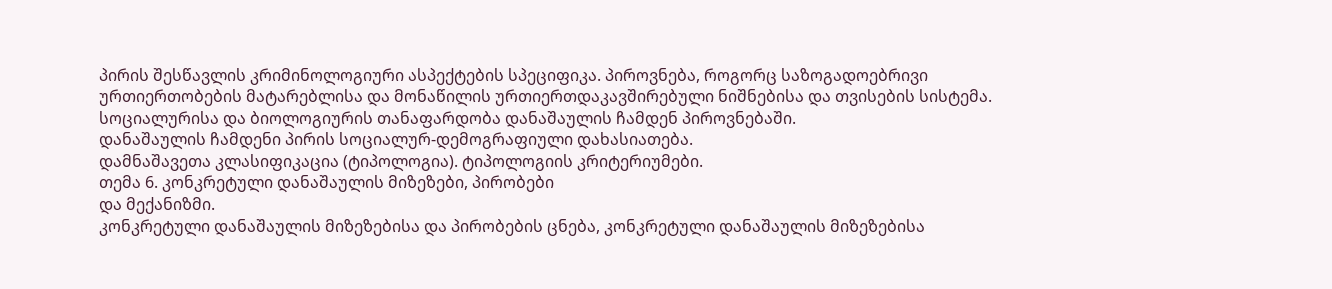პირის შესწავლის კრიმინოლოგიური ასპექტების სპეციფიკა. პიროვნება, როგორც საზოგადოებრივი ურთიერთობების მატარებლისა და მონაწილის ურთიერთდაკავშირებული ნიშნებისა და თვისების სისტემა.
სოციალურისა და ბიოლოგიურის თანაფარდობა დანაშაულის ჩამდენ პიროვნებაში.
დანაშაულის ჩამდენი პირის სოციალურ-დემოგრაფიული დახასიათება.
დამნაშავეთა კლასიფიკაცია (ტიპოლოგია). ტიპოლოგიის კრიტერიუმები.
თემა 6. კონკრეტული დანაშაულის მიზეზები, პირობები
და მექანიზმი.
კონკრეტული დანაშაულის მიზეზებისა და პირობების ცნება, კონკრეტული დანაშაულის მიზეზებისა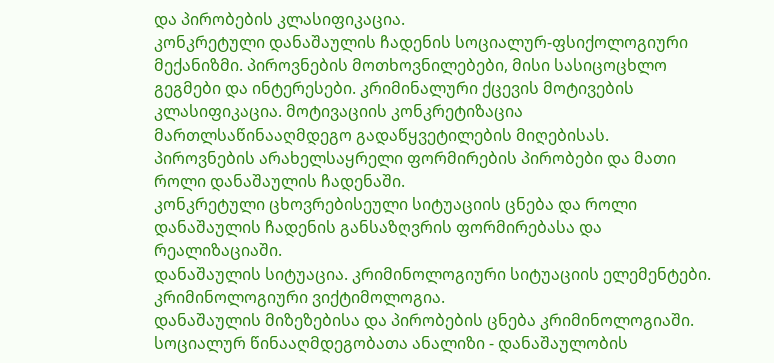და პირობების კლასიფიკაცია.
კონკრეტული დანაშაულის ჩადენის სოციალურ-ფსიქოლოგიური მექანიზმი. პიროვნების მოთხოვნილებები, მისი სასიცოცხლო გეგმები და ინტერესები. კრიმინალური ქცევის მოტივების კლასიფიკაცია. მოტივაციის კონკრეტიზაცია მართლსაწინააღმდეგო გადაწყვეტილების მიღებისას. პიროვნების არახელსაყრელი ფორმირების პირობები და მათი როლი დანაშაულის ჩადენაში.
კონკრეტული ცხოვრებისეული სიტუაციის ცნება და როლი დანაშაულის ჩადენის განსაზღვრის ფორმირებასა და რეალიზაციაში.
დანაშაულის სიტუაცია. კრიმინოლოგიური სიტუაციის ელემენტები. კრიმინოლოგიური ვიქტიმოლოგია.
დანაშაულის მიზეზებისა და პირობების ცნება კრიმინოლოგიაში. სოციალურ წინააღმდეგობათა ანალიზი - დანაშაულობის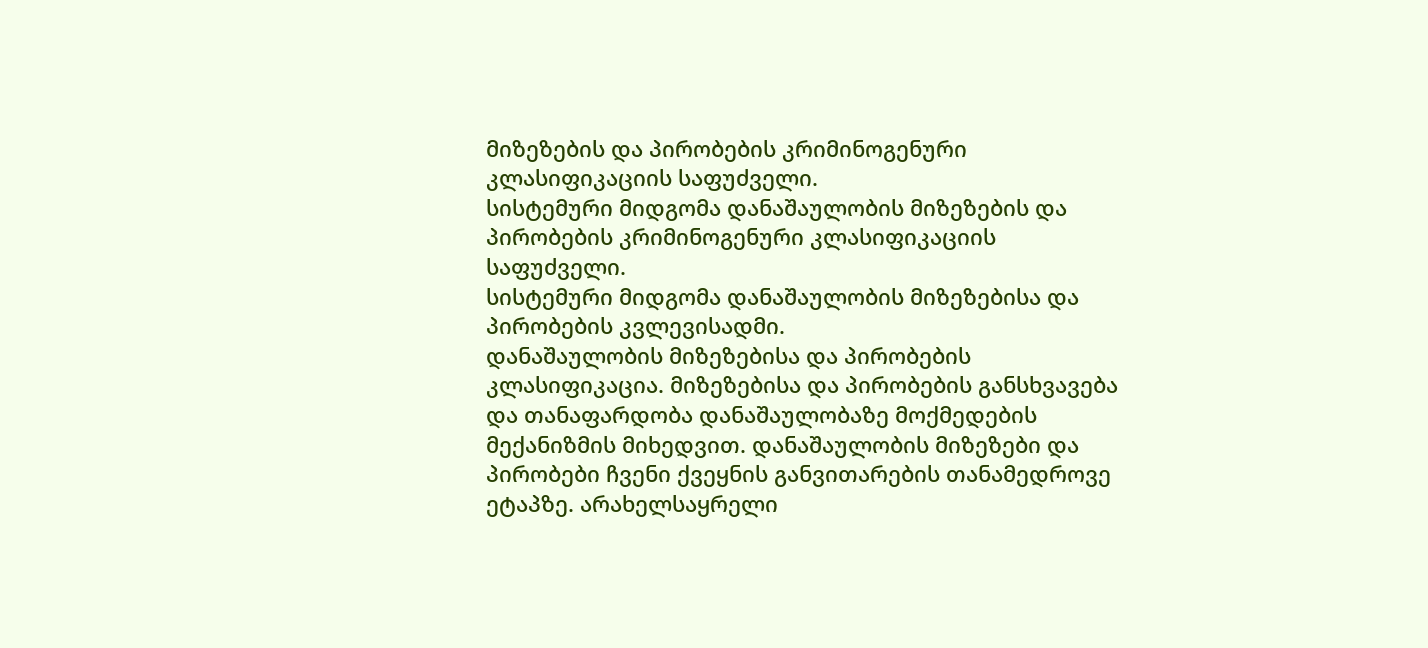მიზეზების და პირობების კრიმინოგენური კლასიფიკაციის საფუძველი.
სისტემური მიდგომა დანაშაულობის მიზეზების და პირობების კრიმინოგენური კლასიფიკაციის საფუძველი.
სისტემური მიდგომა დანაშაულობის მიზეზებისა და პირობების კვლევისადმი.
დანაშაულობის მიზეზებისა და პირობების კლასიფიკაცია. მიზეზებისა და პირობების განსხვავება და თანაფარდობა დანაშაულობაზე მოქმედების მექანიზმის მიხედვით. დანაშაულობის მიზეზები და პირობები ჩვენი ქვეყნის განვითარების თანამედროვე ეტაპზე. არახელსაყრელი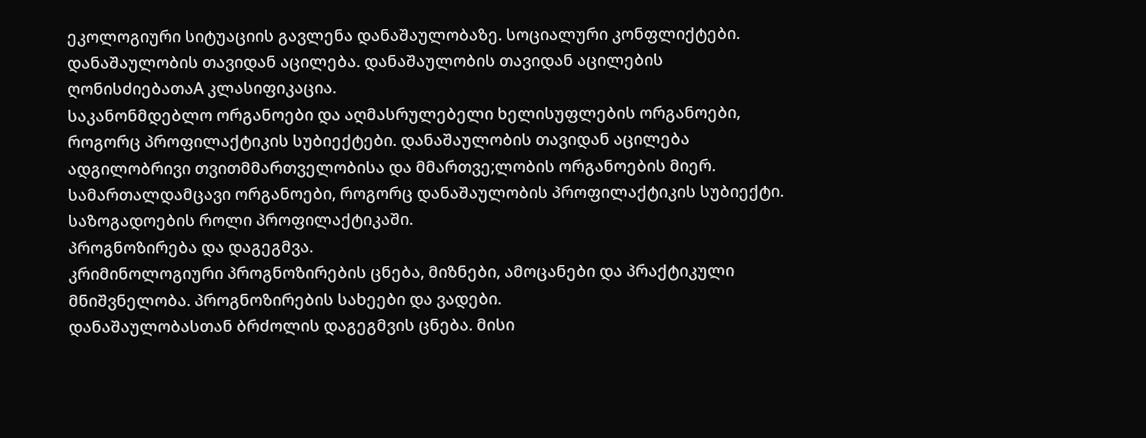ეკოლოგიური სიტუაციის გავლენა დანაშაულობაზე. სოციალური კონფლიქტები.
დანაშაულობის თავიდან აცილება. დანაშაულობის თავიდან აცილების ღონისძიებათაA კლასიფიკაცია.
საკანონმდებლო ორგანოები და აღმასრულებელი ხელისუფლების ორგანოები, როგორც პროფილაქტიკის სუბიექტები. დანაშაულობის თავიდან აცილება ადგილობრივი თვითმმართველობისა და მმართვე;ლობის ორგანოების მიერ. სამართალდამცავი ორგანოები, როგორც დანაშაულობის პროფილაქტიკის სუბიექტი. საზოგადოების როლი პროფილაქტიკაში.
პროგნოზირება და დაგეგმვა.
კრიმინოლოგიური პროგნოზირების ცნება, მიზნები, ამოცანები და პრაქტიკული მნიშვნელობა. პროგნოზირების სახეები და ვადები.
დანაშაულობასთან ბრძოლის დაგეგმვის ცნება. მისი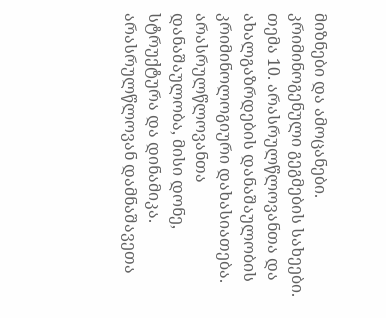მიზნები და ამოცანები. კრიმინოგენული გეგმების სახეები.
თემა 10. არასრულწლოვანთა და ახალგაზრდების დანაშაულობის კრიმინოლოგიური დახასიათება.
არასრულწლოვანთა დანაშაულობა, მისი დონე, სტრუქტურა და დინამიკა. არასრულწლოვან დამნაშავეთა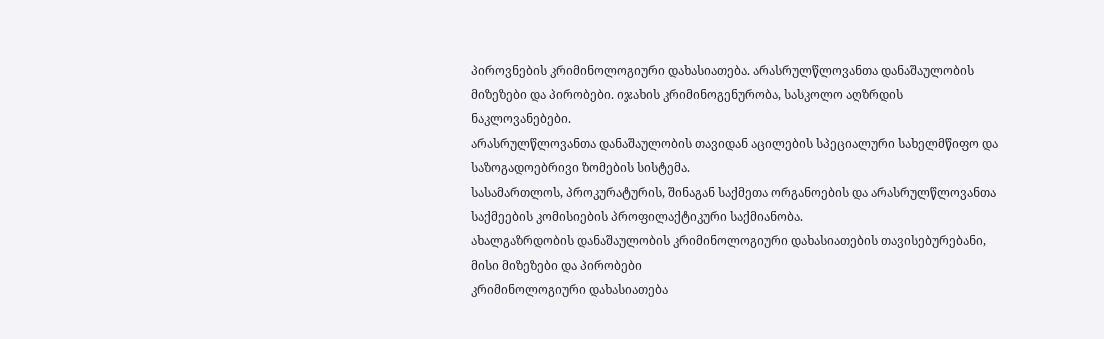პიროვნების კრიმინოლოგიური დახასიათება. არასრულწლოვანთა დანაშაულობის მიზეზები და პირობები. იჯახის კრიმინოგენურობა, სასკოლო აღზრდის ნაკლოვანებები.
არასრულწლოვანთა დანაშაულობის თავიდან აცილების სპეციალური სახელმწიფო და საზოგადოებრივი ზომების სისტემა.
სასამართლოს, პროკურატურის, შინაგან საქმეთა ორგანოების და არასრულწლოვანთა საქმეების კომისიების პროფილაქტიკური საქმიანობა.
ახალგაზრდობის დანაშაულობის კრიმინოლოგიური დახასიათების თავისებურებანი, მისი მიზეზები და პირობები
კრიმინოლოგიური დახასიათება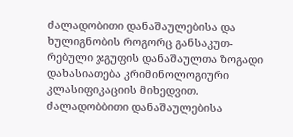ძალადობითი დანაშაულებისა და ხულიგნობის როგორც განსაკუთ-რებული ჯგუფის დანაშაულთა ზოგადი დახასიათება კრიმინოლოგიური კლასიფიკაციის მიხედვით.
ძალადობბითი დანაშაულებისა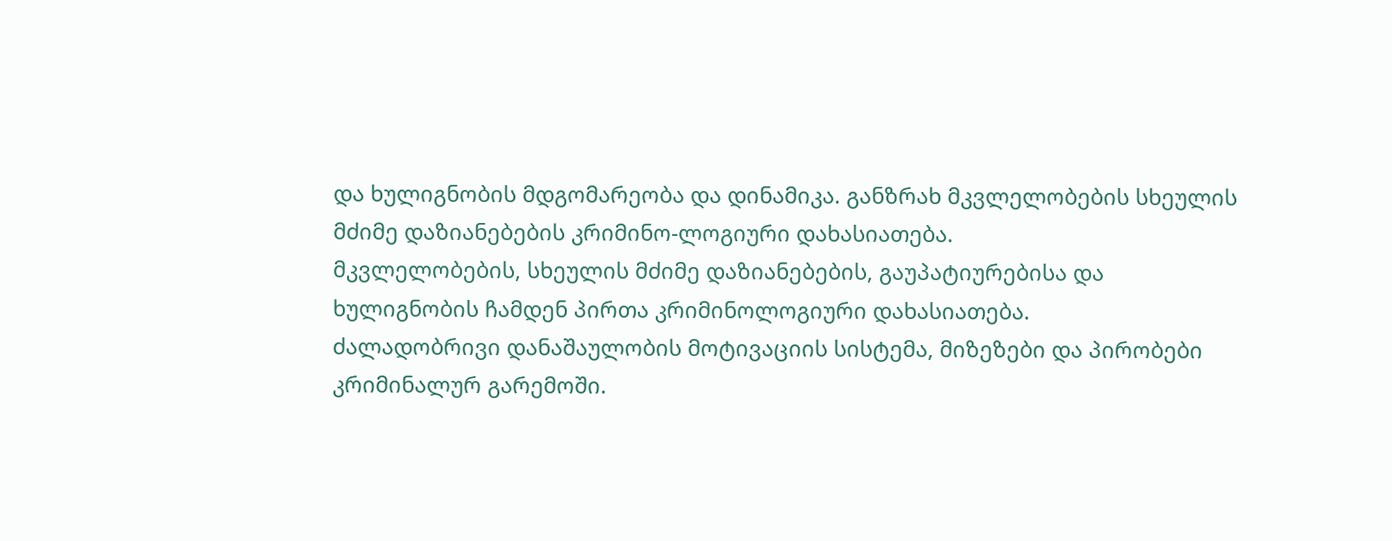და ხულიგნობის მდგომარეობა და დინამიკა. განზრახ მკვლელობების სხეულის მძიმე დაზიანებების კრიმინო-ლოგიური დახასიათება.
მკვლელობების, სხეულის მძიმე დაზიანებების, გაუპატიურებისა და ხულიგნობის ჩამდენ პირთა კრიმინოლოგიური დახასიათება.
ძალადობრივი დანაშაულობის მოტივაციის სისტემა, მიზეზები და პირობები კრიმინალურ გარემოში.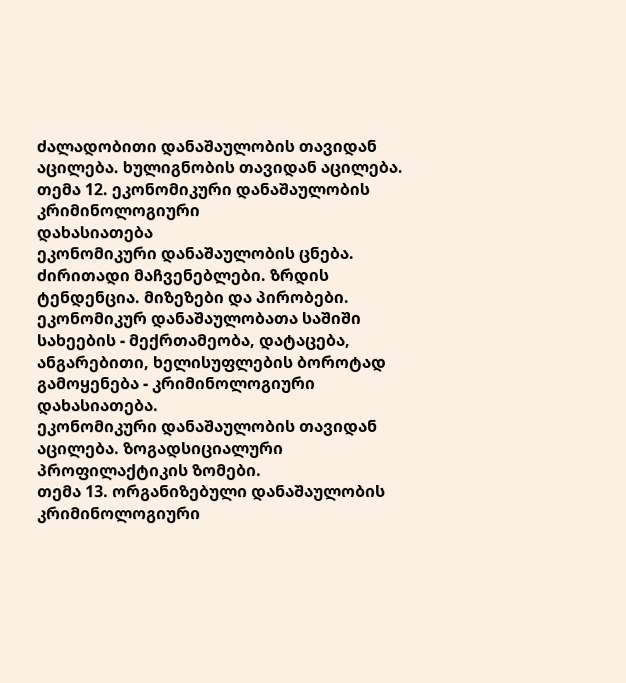ძალადობითი დანაშაულობის თავიდან აცილება. ხულიგნობის თავიდან აცილება.
თემა 12. ეკონომიკური დანაშაულობის კრიმინოლოგიური
დახასიათება
ეკონომიკური დანაშაულობის ცნება. ძირითადი მაჩვენებლები. ზრდის ტენდენცია. მიზეზები და პირობები. ეკონომიკურ დანაშაულობათა საშიში სახეების - მექრთამეობა, დატაცება, ანგარებითი, ხელისუფლების ბოროტად გამოყენება - კრიმინოლოგიური დახასიათება.
ეკონომიკური დანაშაულობის თავიდან აცილება. ზოგადსიციალური პროფილაქტიკის ზომები.
თემა 13. ორგანიზებული დანაშაულობის კრიმინოლოგიური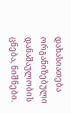დახასიათება
ორგანიზებული დანაშაულობის ცნება, ნიშნები.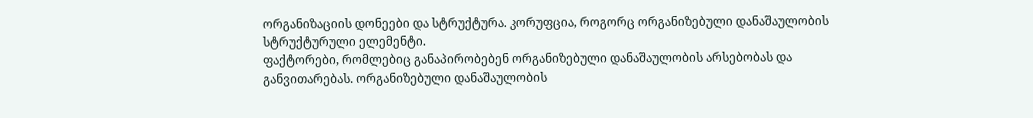ორგანიზაციის დონეები და სტრუქტურა. კორუფცია, როგორც ორგანიზებული დანაშაულობის სტრუქტურული ელემენტი.
ფაქტორები, რომლებიც განაპირობებენ ორგანიზებული დანაშაულობის არსებობას და განვითარებას. ორგანიზებული დანაშაულობის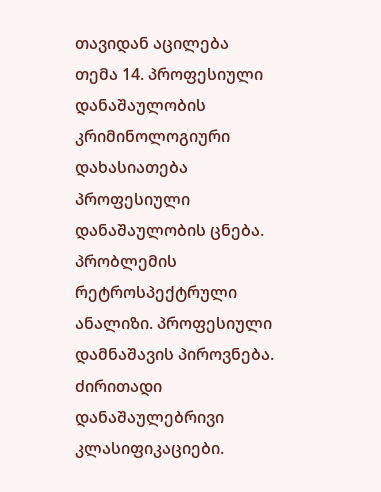თავიდან აცილება
თემა 14. პროფესიული დანაშაულობის კრიმინოლოგიური
დახასიათება
პროფესიული დანაშაულობის ცნება. პრობლემის რეტროსპექტრული ანალიზი. პროფესიული დამნაშავის პიროვნება. ძირითადი დანაშაულებრივი კლასიფიკაციები.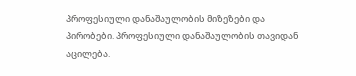პროფესიული დანაშაულობის მიზეზები და პირობები. პროფესიული დანაშაულობის თავიდან აცილება.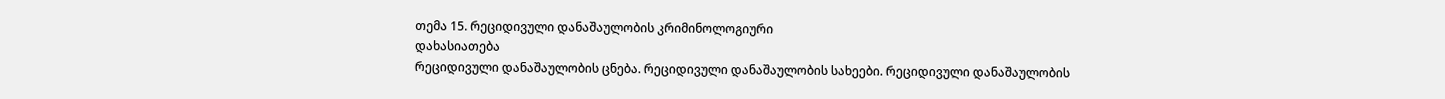თემა 15. რეციდივული დანაშაულობის კრიმინოლოგიური
დახასიათება
რეციდივული დანაშაულობის ცნება. რეციდივული დანაშაულობის სახეები. რეციდივული დანაშაულობის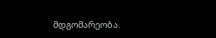მდგომარეობა.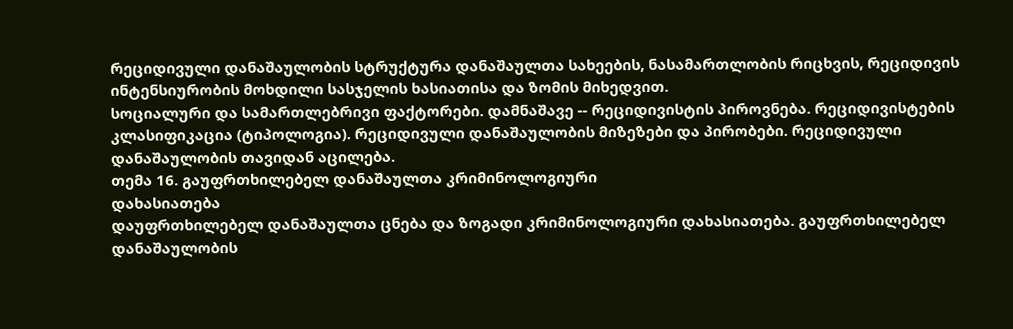რეციდივული დანაშაულობის სტრუქტურა დანაშაულთა სახეების, ნასამართლობის რიცხვის, რეციდივის ინტენსიურობის მოხდილი სასჯელის ხასიათისა და ზომის მიხედვით.
სოციალური და სამართლებრივი ფაქტორები. დამნაშავე -- რეციდივისტის პიროვნება. რეციდივისტების კლასიფიკაცია (ტიპოლოგია). რეციდივული დანაშაულობის მიზეზები და პირობები. რეციდივული დანაშაულობის თავიდან აცილება.
თემა 16. გაუფრთხილებელ დანაშაულთა კრიმინოლოგიური
დახასიათება
დაუფრთხილებელ დანაშაულთა ცნება და ზოგადი კრიმინოლოგიური დახასიათება. გაუფრთხილებელ დანაშაულობის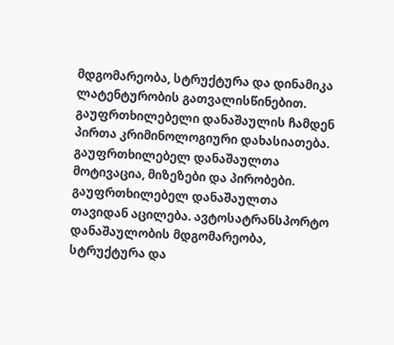მდგომარეობა, სტრუქტურა და დინამიკა ლატენტურობის გათვალისწინებით. გაუფრთხილებელი დანაშაულის ჩამდენ პირთა კრიმინოლოგიური დახასიათება. გაუფრთხილებელ დანაშაულთა მოტივაცია, მიზეზები და პირობები.
გაუფრთხილებელ დანაშაულთა თავიდან აცილება. ავტოსატრანსპორტო დანაშაულობის მდგომარეობა, სტრუქტურა და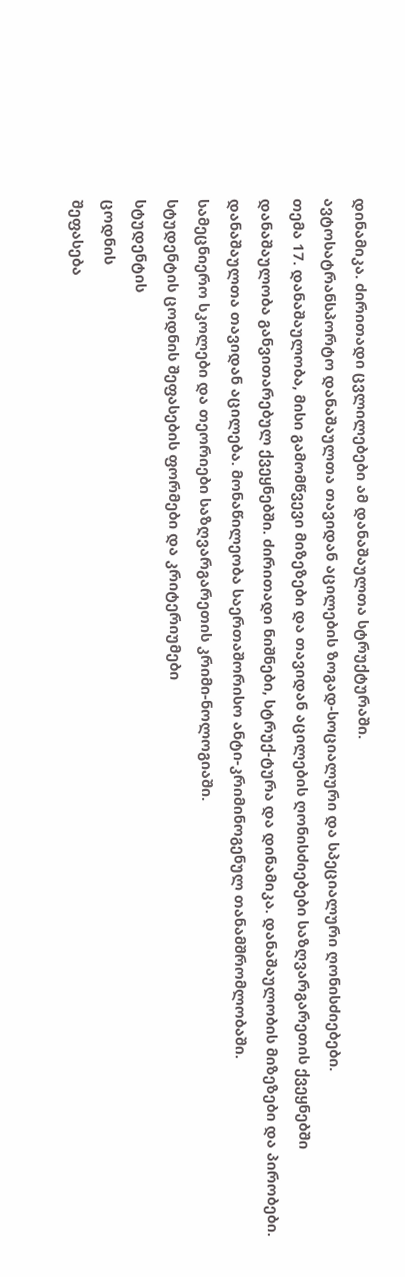დინამიკა. ძირითადი ცვლილებები ამ დანაშაულთა სტრუქტურაში.
ავტოსატრანსპორტო დანაშაულთა თავიდან აცილების ზოგად-სოციალური და სპეციალური ღონისძიებები.
თემა 17. დანაშაულობა, მისი გამომწვევი მიზეზები და თავიდან აცილების ღონისძიებები საზღვარგარეთის ქვეყნებში
დანაშაულობა განვითარებულ ქვეყნებში. ძირითადი ნიშნები, სტრუქ-ტურა და დინამიკა. დანაშაულობის მიზეზები და პირობები.
დანაშაულთა თავიდან აცილება. მონაწილეობა საერთაშორისო ანტი-კრიმინოგენულ თანამშრომლობაში.
სამეცნიერო სკოლები და თეორიები საზღვარგარეთის კრიმი-ნოლოგიაში.
სტუდენტის ცოდნის შეფასების ფორმები და კრიტერიუმები
სტუდენტის
ცოდნის
შეფასება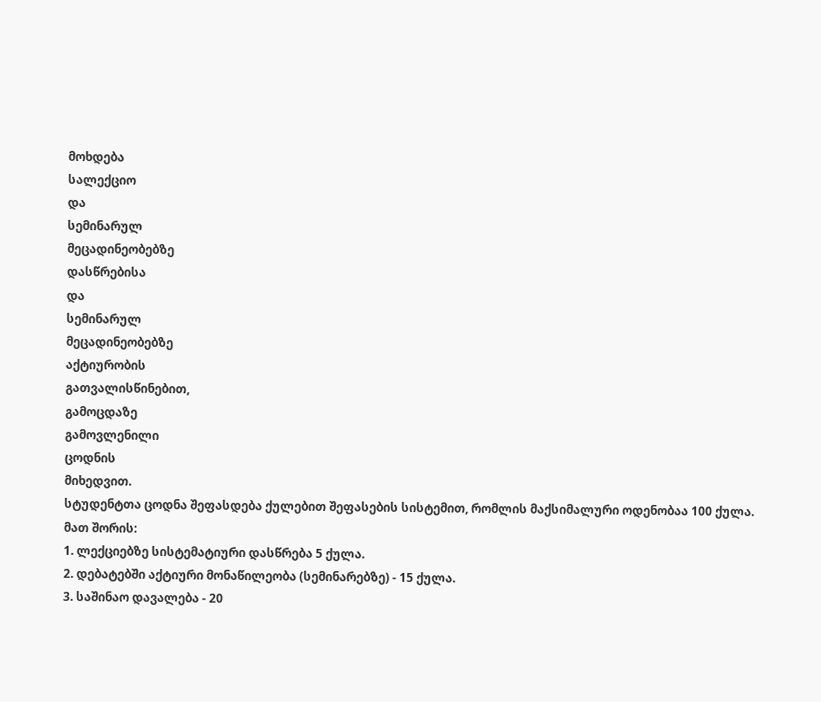მოხდება
სალექციო
და
სემინარულ
მეცადინეობებზე
დასწრებისა
და
სემინარულ
მეცადინეობებზე
აქტიურობის
გათვალისწინებით,
გამოცდაზე
გამოვლენილი
ცოდნის
მიხედვით.
სტუდენტთა ცოდნა შეფასდება ქულებით შეფასების სისტემით, რომლის მაქსიმალური ოდენობაა 100 ქულა.
მათ შორის:
1. ლექციებზე სისტემატიური დასწრება 5 ქულა.
2. დებატებში აქტიური მონაწილეობა (სემინარებზე) - 15 ქულა.
3. საშინაო დავალება - 20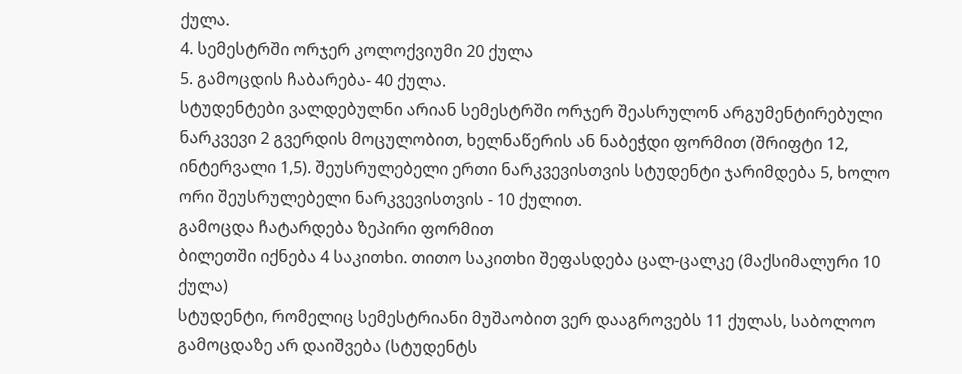ქულა.
4. სემესტრში ორჯერ კოლოქვიუმი 20 ქულა
5. გამოცდის ჩაბარება- 40 ქულა.
სტუდენტები ვალდებულნი არიან სემესტრში ორჯერ შეასრულონ არგუმენტირებული ნარკვევი 2 გვერდის მოცულობით, ხელნაწერის ან ნაბეჭდი ფორმით (შრიფტი 12, ინტერვალი 1,5). შეუსრულებელი ერთი ნარკვევისთვის სტუდენტი ჯარიმდება 5, ხოლო ორი შეუსრულებელი ნარკვევისთვის - 10 ქულით.
გამოცდა ჩატარდება ზეპირი ფორმით
ბილეთში იქნება 4 საკითხი. თითო საკითხი შეფასდება ცალ-ცალკე (მაქსიმალური 10 ქულა)
სტუდენტი, რომელიც სემესტრიანი მუშაობით ვერ დააგროვებს 11 ქულას, საბოლოო გამოცდაზე არ დაიშვება (სტუდენტს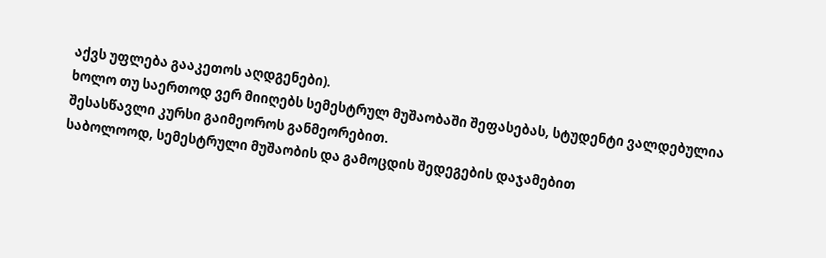აქვს უფლება გააკეთოს აღდგენები).
ხოლო თუ საერთოდ ვერ მიიღებს სემესტრულ მუშაობაში შეფასებას, სტუდენტი ვალდებულია შესასწავლი კურსი გაიმეოროს განმეორებით.
საბოლოოდ, სემესტრული მუშაობის და გამოცდის შედეგების დაჯამებით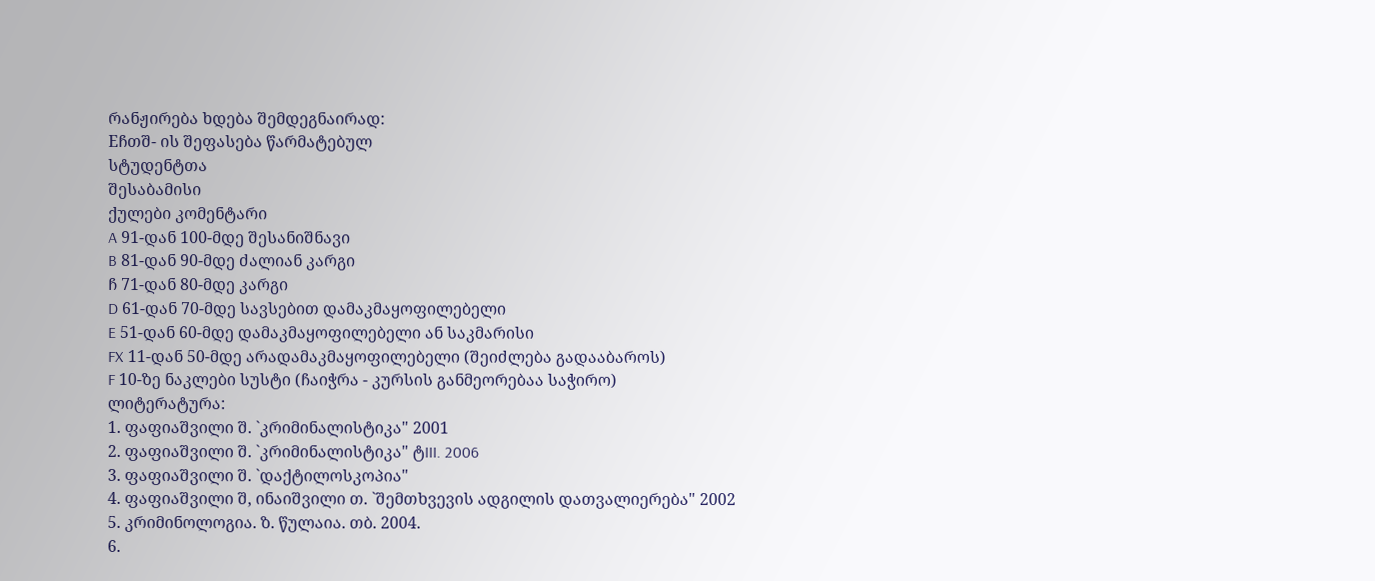რანჟირება ხდება შემდეგნაირად:
Eჩთშ- ის შეფასება წარმატებულ
სტუდენტთა
შესაბამისი
ქულები კომენტარი
A 91-დან 100-მდე შესანიშნავი
B 81-დან 90-მდე ძალიან კარგი
ჩ 71-დან 80-მდე კარგი
D 61-დან 70-მდე სავსებით დამაკმაყოფილებელი
E 51-დან 60-მდე დამაკმაყოფილებელი ან საკმარისი
FX 11-დან 50-მდე არადამაკმაყოფილებელი (შეიძლება გადააბაროს)
F 10-ზე ნაკლები სუსტი (ჩაიჭრა - კურსის განმეორებაა საჭირო)
ლიტერატურა:
1. ფაფიაშვილი შ. `კრიმინალისტიკა" 2001
2. ფაფიაშვილი შ. `კრიმინალისტიკა" ტIII. 2006
3. ფაფიაშვილი შ. `დაქტილოსკოპია"
4. ფაფიაშვილი შ, ინაიშვილი თ. `შემთხვევის ადგილის დათვალიერება" 2002
5. კრიმინოლოგია. ზ. წულაია. თბ. 2004.
6.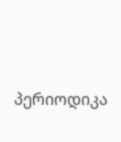პერიოდიკა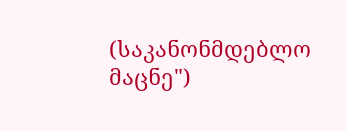(საკანონმდებლო
მაცნე")